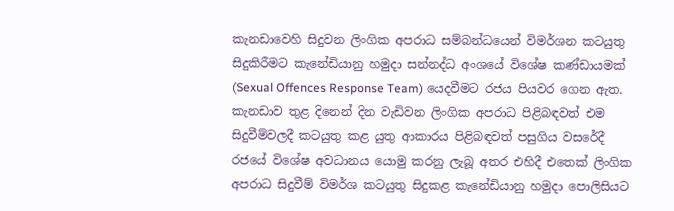කැනඩාවෙහි සිදුවන ලිංගික අපරාධ සම්බන්ධයෙන් විමර්ශන කටයුතු සිදුකිරීමට කැනේඩියානු හමුදා සන්නද්ධ අංශයේ විශේෂ කණ්ඩායමක් (Sexual Offences Response Team) යෙදවීමට රජය පියවර ගෙන ඇත. කැනඩාව තුළ දිනෙන් දින වැඩිවන ලිංගික අපරාධ පිළිබඳවත් එම සිදුවීම්වලදී කටයුතු කළ යුතු ආකාරය පිළිබඳවත් පසුගිය වසරේදී රජයේ විශේෂ අවධානය යොමු කරනු ලැබූ අතර එහිදී එතෙක් ලිංගික අපරාධ සිදුවීම් විමර්ශ කටයුතු සිදුකළ කැනේඩියානු හමුදා පොලිසියට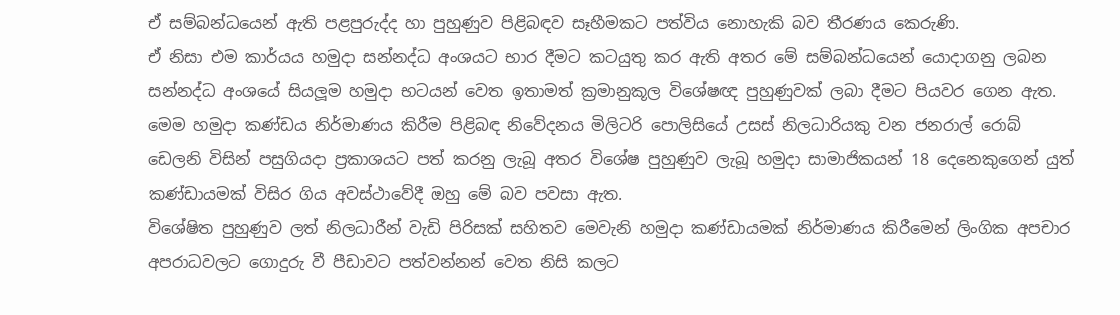ඒ සම්බන්ධයෙන් ඇති පළපුරුද්ද හා පුහුණුව පිළිබඳව සෑහීමකට පත්විය නොහැකි බව තීරණය කෙරුණි.
ඒ නිසා එම කාර්යය හමුදා සන්නද්ධ අංශයට භාර දීමට කටයුතු කර ඇති අතර මේ සම්බන්ධයෙන් යොදාගනු ලබන සන්නද්ධ අංශයේ සියලූම හමුදා භටයන් වෙත ඉතාමත් ක්‍රමානුකූල විශේෂඥ පුහුණුවක් ලබා දීමට පියවර ගෙන ඇත.
මෙම හමුදා කණ්ඩය නිර්මාණය කිරීම පිළිබඳ නිවේදනය මිලිටරි පොලිසියේ උසස් නිලධාරියකු වන ජනරාල් රොබ් ඩෙලනි විසින් පසුගියදා ප්‍රකාශයට පත් කරනු ලැබූ අතර විශේෂ පුහුණුව ලැබූ හමුදා සාමාජිකයන් 18 දෙනෙකුගෙන් යුත් කණ්ඩායමක් විසිර ගිය අවස්ථාවේදී ඔහු මේ බව පවසා ඇත.
විශේෂිත පුහුණුව ලත් නිලධාරීන් වැඩි පිරිසක් සහිතව මෙවැනි හමුදා කණ්ඩායමක් නිර්මාණය කිරීමෙන් ලිංගික අපචාර අපරාධවලට ගොදුරු වී පීඩාවට පත්වන්නන් වෙත නිසි කලට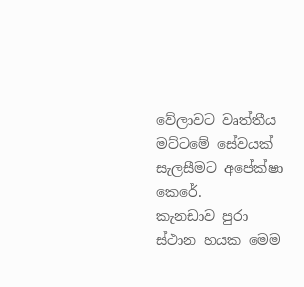වේලාවට වෘත්තීය මට්ටමේ සේවයක් සැලසීමට අපේක්ෂා කෙරේ.
කැනඩාව පුරා ස්ථාන හයක මෙම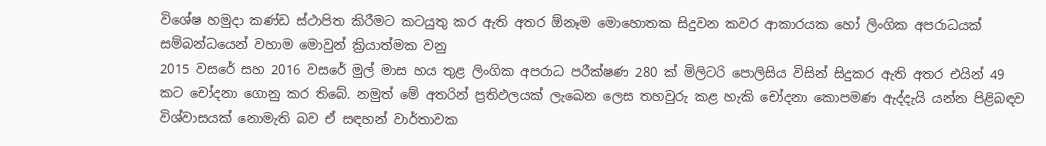විශේෂ හමුදා කණ්ඩ ස්ථාපිත කිරීමට කටයුතු කර ඇති අතර ඕනෑම මොහොතක සිදුවන කවර ආකාරයක හෝ ලිංගික අපරාධයක් සම්බන්ධයෙන් වහාම මොවුන් ක්‍රියාත්මක වනු
2015 වසරේ සහ 2016 වසරේ මුල් මාස හය තුළ ලිංගික අපරාධ පරීක්ෂණ 280 ක් මිලිටරි පොලිසිය විසින් සිදුකර ඇති අතර එයින් 49 කට චෝදනා ගොනු කර තිබේ. නමුත් මේ අතරින් ප්‍රතිඵලයක් ලැඛෙන ලෙස තහවුරු කළ හැකි චෝදනා කොපමණ ඇද්දැයි යන්න පිළිබඳව විශ්වාසයක් නොමැති බව ඒ සඳහන් වාර්තාවක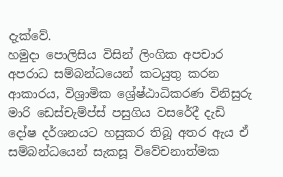දැක්වේ.
හමුදා පොලිසිය විසින් ලිංගික අපචාර අපරාධ සම්බන්ධයෙන් කටයුතු කරන ආකාරය, විශ්‍රාමික ශ්‍රේෂ්ඨාධිකරණ විනිසුරු මාරි ඩෙස්චැම්ප්ස් පසුගිය වසරේදී දැඩි දෝෂ දර්ශනයට හසුකර තිබූ අතර ඇය ඒ සම්බන්ධයෙන් සැකසූ විවේචනාත්මක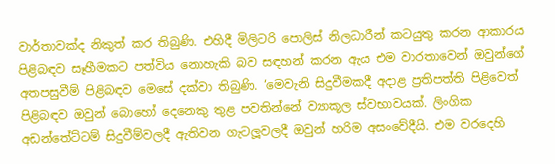වාර්තාවක්ද නිකුත් කර තිබුණි. එහිදී මිලිටරි පොලිස් නිලධාරීන් කටයුතු කරන ආකාරය පිළිබඳව සෑහීමකට පත්විය නොහැකි බව සඳහන් කරන ඇය එම වාරතාවෙන් ඔවුන්ගේ අතපසුවීම් පිළිබඳව මෙසේ දක්වා තිබුණි. ‘මෙවැනි සිදුවීමකදී අදාළ ප්‍රතිපත්ති පිළිවෙත් පිළිබඳව ඔවුන් බොහෝ දෙනෙකු තුළ පවතින්නේ ව්‍යාකූල ස්වභාවයක්. ලිංගික අඩන්තේට්ටම් සිදුවීම්වලදී ඇතිවන ගැටලූවලදී ඔවුන් හරිම අසංවේදීයි. එම වරදෙහි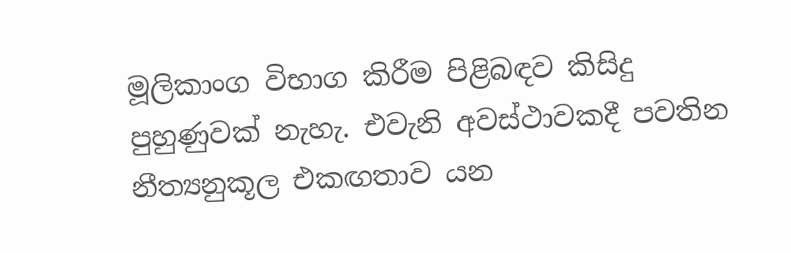මූලිකාංග විභාග කිරීම පිළිබඳව කිසිදු පුහුණුවක් නැහැ. එවැනි අවස්ථාවකදී පවතින නීත්‍යනුකූල එකඟතාව යන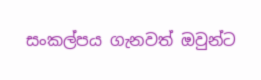සංකල්පය ගැනවත් ඔවුන්ට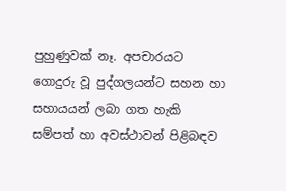පුහුණුවක් නෑ. අපචාරයට ගොදුරු වූ පුද්ගලයන්ට සහන හා සහායයන් ලබා ගත හැකි සම්පත් හා අවස්ථාවන් පිළිබඳව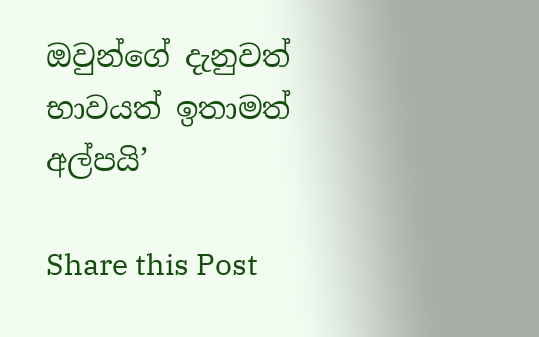ඔවුන්ගේ දැනුවත් භාවයත් ඉතාමත් අල්පයි’

Share this Post